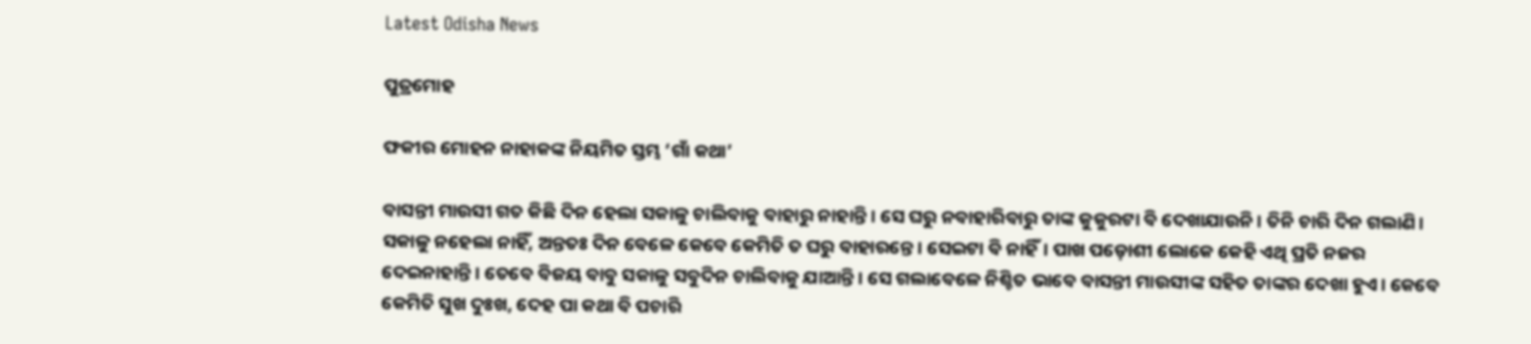Latest Odisha News

ପୁତ୍ରମୋହ

ଫକୀର ମୋହନ ନାହାକଙ୍କ ନିୟମିତ ସ୍ତମ୍ଭ ‘ଗାଁ କଥା’

ବାସନ୍ତୀ ମାଉସୀ ଗତ କିଛି ଦିନ ହେଲା ସକାଳୁ ଚାଲିବାକୁ ବାହାରୁ ନାହାନ୍ତି। ସେ ଘରୁ ନବାହାରିବାରୁ ତାଙ୍କ କୁକୁରଟା ବି ଦେଖାଯାଉନି। ତିନି ଚାରି ଦିନ ଗଲାଣି। ସକାଳୁ ନହେଲା ନାହିଁ, ଅନ୍ତତଃ ଦିନ ବେଳେ କେବେ କେମିତି ତ ଘରୁ ବାହାରନ୍ତେ। ସେଇଟା ବି ନାହିଁ। ପାଖ ପଡ଼ୋଶୀ ଲୋକେ କେହି ଏଥି ପ୍ରତି ନଜର ଦେଇନାହାନ୍ତି। ତେବେ ବିଜୟ ବାବୁ ସକାଳୁ ସବୁଦିନ ଚାଲିବାକୁ ଯାଆନ୍ତି। ସେ ଗଲାବେଳେ ନିଶ୍ଚିତ ଭାବେ ବାସନ୍ତୀ ମାଉସୀଙ୍କ ସହିତ ତାଙ୍କର ଦେଖା ହୁଏ। କେବେ କେମିତି ସୁଖ ଦୁଃଖ, ଦେହ ପା କଥା ବି ପଚାରି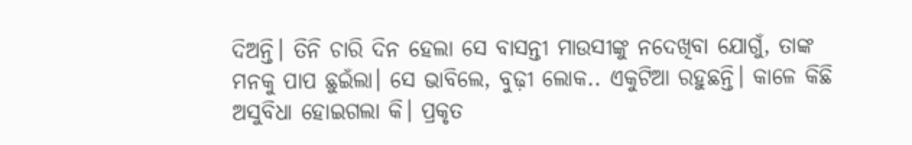ଦିଅନ୍ତି। ତିନି ଚାରି ଦିନ ହେଲା ସେ ବାସନ୍ତୀ ମାଉସୀଙ୍କୁ ନଦେଖିବା ଯୋଗୁଁ, ତାଙ୍କ ମନକୁ ପାପ ଛୁଇଁଲା। ସେ ଭାବିଲେ, ବୁଢ଼ୀ ଲୋକ.. ଏକୁଟିଆ ରହୁଛନ୍ତି। କାଳେ କିଛି ଅସୁବିଧା ହୋଇଗଲା କି। ପ୍ରକୃତ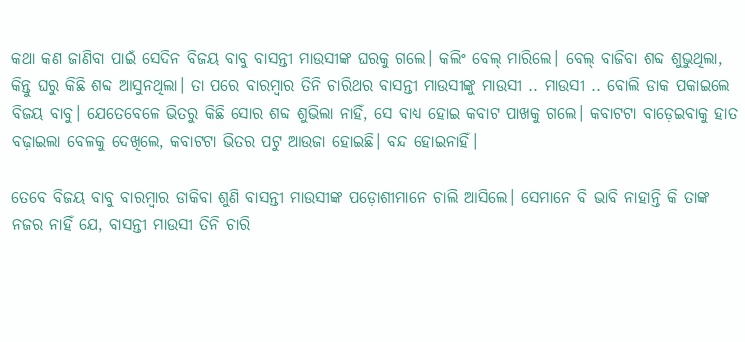କଥା କଣ ଜାଣିବା ପାଇଁ ସେଦିନ ବିଜୟ ବାବୁ ବାସନ୍ତୀ ମାଉସୀଙ୍କ ଘରକୁ ଗଲେ। କଲିଂ ବେଲ୍ ମାରିଲେ। ବେଲ୍ ବାଜିବା ଶବ୍ଦ ଶୁଭୁଥିଲା, କିନ୍ତୁ ଘରୁ କିଛି ଶବ୍ଦ ଆସୁନଥିଲା। ତା ପରେ ବାରମ୍ବାର ତିନି ଚାରିଥର ବାସନ୍ତୀ ମାଉସୀଙ୍କୁ ମାଉସୀ .. ମାଉସୀ .. ବୋଲି ଡାକ ପକାଇଲେ ବିଜୟ ବାବୁ। ଯେତେବେଳେ ଭିତରୁ କିଛି ସୋର ଶବ୍ଦ ଶୁଭିଲା ନାହିଁ, ସେ ବାଧ୍ୟ ହୋଇ କବାଟ ପାଖକୁ ଗଲେ। କବାଟଟା ବାଡ଼େଇବାକୁ ହାତ ବଢ଼ାଇଲା ବେଳକୁ ଦେଖିଲେ, କବାଟଟା ଭିତର ପଟୁ ଆଉଜା ହୋଇଛି। ବନ୍ଦ ହୋଇନାହିଁ।

ତେବେ ବିଜୟ ବାବୁ ବାରମ୍ବାର ଡାକିବା ଶୁଣି ବାସନ୍ତୀ ମାଉସୀଙ୍କ ପଡ଼ୋଶୀମାନେ ଚାଲି ଆସିଲେ। ସେମାନେ ବି ଭାବି ନାହାନ୍ତି କି ତାଙ୍କ ନଜର ନାହିଁ ଯେ, ବାସନ୍ତୀ ମାଉସୀ ତିନି ଚାରି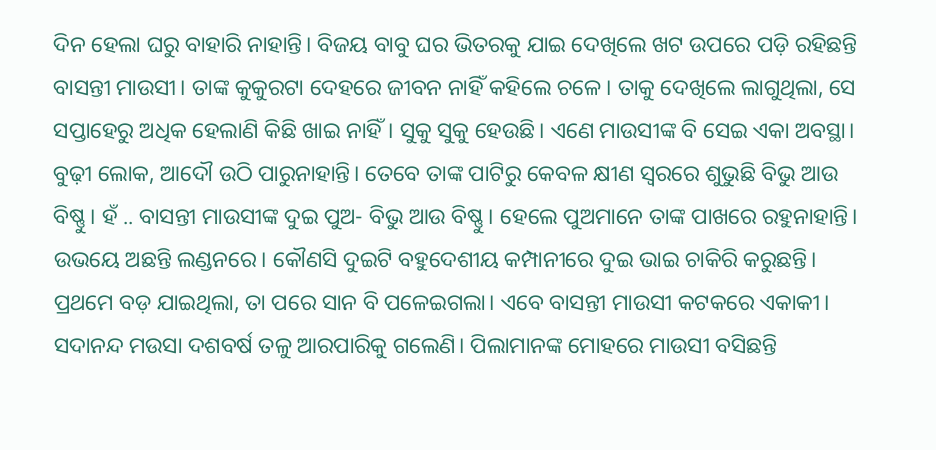ଦିନ ହେଲା ଘରୁ ବାହାରି ନାହାନ୍ତି। ବିଜୟ ବାବୁ ଘର ଭିତରକୁ ଯାଇ ଦେଖିଲେ ଖଟ ଉପରେ ପଡ଼ି ରହିଛନ୍ତି ବାସନ୍ତୀ ମାଉସୀ। ତାଙ୍କ କୁକୁରଟା ଦେହରେ ଜୀବନ ନାହିଁ କହିଲେ ଚଳେ। ତାକୁ ଦେଖିଲେ ଲାଗୁଥିଲା, ସେ ସପ୍ତାହେରୁ ଅଧିକ ହେଲାଣି କିଛି ଖାଇ ନାହିଁ। ସୁକୁ ସୁକୁ ହେଉଛି। ଏଣେ ମାଉସୀଙ୍କ ବି ସେଇ ଏକା ଅବସ୍ଥା। ବୁଢ଼ୀ ଲୋକ, ଆଦୌ ଉଠି ପାରୁନାହାନ୍ତି। ତେବେ ତାଙ୍କ ପାଟିରୁ କେବଳ କ୍ଷୀଣ ସ୍ୱରରେ ଶୁଭୁଛି ବିଭୁ ଆଉ ବିଷ୍ଣୁ। ହଁ .. ବାସନ୍ତୀ ମାଉସୀଙ୍କ ଦୁଇ ପୁଅ- ବିଭୁ ଆଉ ବିଷ୍ଣୁ। ହେଲେ ପୁଅମାନେ ତାଙ୍କ ପାଖରେ ରହୁନାହାନ୍ତି। ଉଭୟେ ଅଛନ୍ତି ଲଣ୍ଡନରେ। କୌଣସି ଦୁଇଟି ବହୁଦେଶୀୟ କମ୍ପାନୀରେ ଦୁଇ ଭାଇ ଚାକିରି କରୁଛନ୍ତି। ପ୍ରଥମେ ବଡ଼ ଯାଇଥିଲା, ତା ପରେ ସାନ ବି ପଳେଇଗଲା। ଏବେ ବାସନ୍ତୀ ମାଉସୀ କଟକରେ ଏକାକୀ। ସଦାନନ୍ଦ ମଉସା ଦଶବର୍ଷ ତଳୁ ଆରପାରିକୁ ଗଲେଣି। ପିଲାମାନଙ୍କ ମୋହରେ ମାଉସୀ ବସିଛନ୍ତି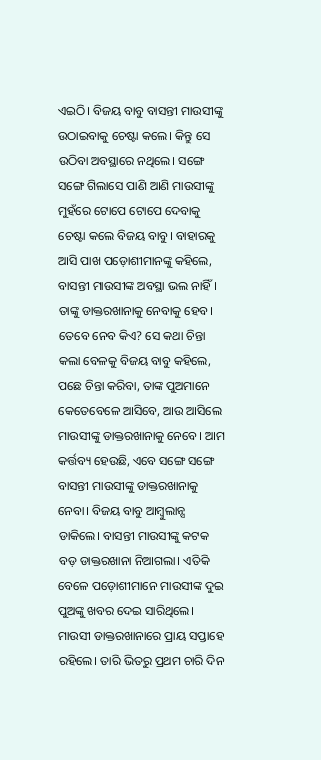ଏଇଠି। ବିଜୟ ବାବୁ ବାସନ୍ତୀ ମାଉସୀଙ୍କୁ ଉଠାଇବାକୁ ଚେଷ୍ଟା କଲେ। କିନ୍ତୁ ସେ ଉଠିବା ଅବସ୍ଥାରେ ନଥିଲେ। ସଙ୍ଗେ ସଙ୍ଗେ ଗିଲାସେ ପାଣି ଆଣି ମାଉସୀଙ୍କୁ ମୁହଁରେ ଟୋପେ ଟୋପେ ଦେବାକୁ ଚେଷ୍ଟା କଲେ ବିଜୟ ବାବୁ। ବାହାରକୁ ଆସି ପାଖ ପଡ଼ୋଶୀମାନଙ୍କୁ କହିଲେ, ବାସନ୍ତୀ ମାଉସୀଙ୍କ ଅବସ୍ଥା ଭଲ ନାହିଁ। ତାଙ୍କୁ ଡାକ୍ତରଖାନାକୁ ନେବାକୁ ହେବ। ତେବେ ନେବ କିଏ? ସେ କଥା ଚିନ୍ତା କଲା ବେଳକୁ ବିଜୟ ବାବୁ କହିଲେ, ପଛେ ଚିନ୍ତା କରିବା, ତାଙ୍କ ପୁଅମାନେ କେତେବେଳେ ଆସିବେ, ଆଉ ଆସିଲେ ମାଉସୀଙ୍କୁ ଡାକ୍ତରଖାନାକୁ ନେବେ। ଆମ କର୍ତ୍ତବ୍ୟ ହେଉଛି, ଏବେ ସଙ୍ଗେ ସଙ୍ଗେ ବାସନ୍ତୀ ମାଉସୀଙ୍କୁ ଡାକ୍ତରଖାନାକୁ ନେବା। ବିଜୟ ବାବୁ ଆମ୍ବୁଲାନ୍ସ ଡାକିଲେ। ବାସନ୍ତୀ ମାଉସୀଙ୍କୁ କଟକ ବଡ଼ ଡାକ୍ତରଖାନା ନିଆଗଲା। ଏତିକି ବେଳେ ପଡ଼ୋଶୀମାନେ ମାଉସୀଙ୍କ ଦୁଇ ପୁଅଙ୍କୁ ଖବର ଦେଇ ସାରିଥିଲେ। ମାଉସୀ ଡାକ୍ତରଖାନାରେ ପ୍ରାୟ ସପ୍ତାହେ ରହିଲେ। ତାରି ଭିତରୁ ପ୍ରଥମ ଚାରି ଦିନ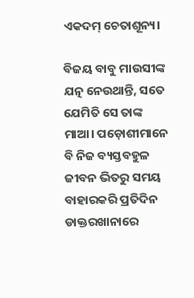ଏକଦମ୍ ଚେତାଶୂନ୍ୟ।

ବିଜୟ ବାବୁ ମାଉସୀଙ୍କ ଯତ୍ନ ନେଉଥାନ୍ତି, ସତେ ଯେମିତି ସେ ତାଙ୍କ ମାଆ। ପଡ଼ୋଶୀମାନେ ବି ନିଜ ବ୍ୟସ୍ତବହୁଳ ଜୀବନ ଭିତରୁ ସମୟ ବାହାରକରି ପ୍ରତିଦିନ ଡାକ୍ତରଖାନାରେ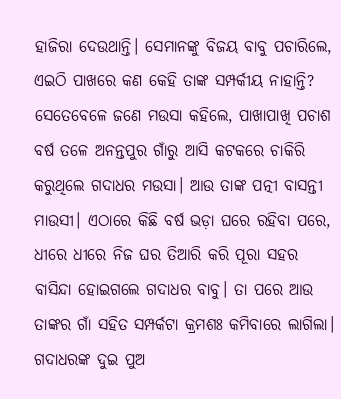ହାଜିରା ଦେଉଥାନ୍ତି। ସେମାନଙ୍କୁ ବିଜୟ ବାବୁ ପଚାରିଲେ, ଏଇଠି ପାଖରେ କଣ କେହି ତାଙ୍କ ସମ୍ପର୍କୀୟ ନାହାନ୍ତି? ସେତେବେଳେ ଜଣେ ମଉସା କହିଲେ, ପାଖାପାଖି ପଚାଶ ବର୍ଷ ତଳେ ଅନନ୍ତପୁର ଗାଁରୁ ଆସି କଟକରେ ଚାକିରି କରୁଥିଲେ ଗଦାଧର ମଉସା। ଆଉ ତାଙ୍କ ପତ୍ନୀ ବାସନ୍ତୀ ମାଉସୀ। ଏଠାରେ କିଛି ବର୍ଷ ଭଡ଼ା ଘରେ ରହିବା ପରେ, ଧୀରେ ଧୀରେ ନିଜ ଘର ତିଆରି କରି ପୂରା ସହର ବାସିନ୍ଦା ହୋଇଗଲେ ଗଦାଧର ବାବୁ। ତା ପରେ ଆଉ ତାଙ୍କର ଗାଁ ସହିତ ସମ୍ପର୍କଟା କ୍ରମଶଃ କମିବାରେ ଲାଗିଲା। ଗଦାଧରଙ୍କ ଦୁଇ ପୁଅ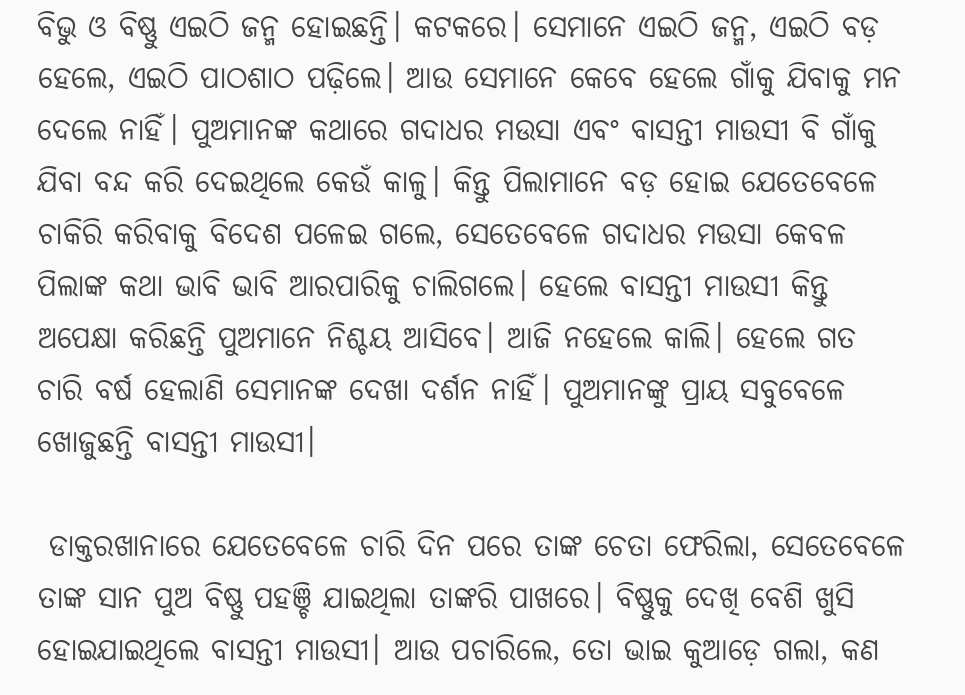ବିଭୁ ଓ ବିଷ୍ଣୁ ଏଇଠି ଜନ୍ମ ହୋଇଛନ୍ତି। କଟକରେ। ସେମାନେ ଏଇଠି ଜନ୍ମ, ଏଇଠି ବଡ଼ ହେଲେ, ଏଇଠି ପାଠଶାଠ ପଢ଼ିଲେ। ଆଉ ସେମାନେ କେବେ ହେଲେ ଗାଁକୁ ଯିବାକୁ ମନ ଦେଲେ ନାହିଁ। ପୁଅମାନଙ୍କ କଥାରେ ଗଦାଧର ମଉସା ଏବଂ ବାସନ୍ତୀ ମାଉସୀ ବି ଗାଁକୁ ଯିବା ବନ୍ଦ କରି ଦେଇଥିଲେ କେଉଁ କାଳୁ। କିନ୍ତୁ ପିଲାମାନେ ବଡ଼ ହୋଇ ଯେତେବେଳେ ଚାକିରି କରିବାକୁ ବିଦେଶ ପଳେଇ ଗଲେ, ସେତେବେଳେ ଗଦାଧର ମଉସା କେବଳ ପିଲାଙ୍କ କଥା ଭାବି ଭାବି ଆରପାରିକୁ ଚାଲିଗଲେ। ହେଲେ ବାସନ୍ତୀ ମାଉସୀ କିନ୍ତୁ ଅପେକ୍ଷା କରିଛନ୍ତି ପୁଅମାନେ ନିଶ୍ଚୟ ଆସିବେ। ଆଜି ନହେଲେ କାଲି। ହେଲେ ଗତ ଚାରି ବର୍ଷ ହେଲାଣି ସେମାନଙ୍କ ଦେଖା ଦର୍ଶନ ନାହିଁ। ପୁଅମାନଙ୍କୁ ପ୍ରାୟ ସବୁବେଳେ ଖୋଜୁଛନ୍ତି ବାସନ୍ତୀ ମାଉସୀ।

 ଡାକ୍ତରଖାନାରେ ଯେତେବେଳେ ଚାରି ଦିନ ପରେ ତାଙ୍କ ଚେତା ଫେରିଲା, ସେତେବେଳେ ତାଙ୍କ ସାନ ପୁଅ ବିଷ୍ଣୁ ପହଞ୍ଚି ଯାଇଥିଲା ତାଙ୍କରି ପାଖରେ। ବିଷ୍ଣୁକୁ ଦେଖି ବେଶି ଖୁସି ହୋଇଯାଇଥିଲେ ବାସନ୍ତୀ ମାଉସୀ। ଆଉ ପଚାରିଲେ, ତୋ ଭାଇ କୁଆଡ଼େ ଗଲା, କଣ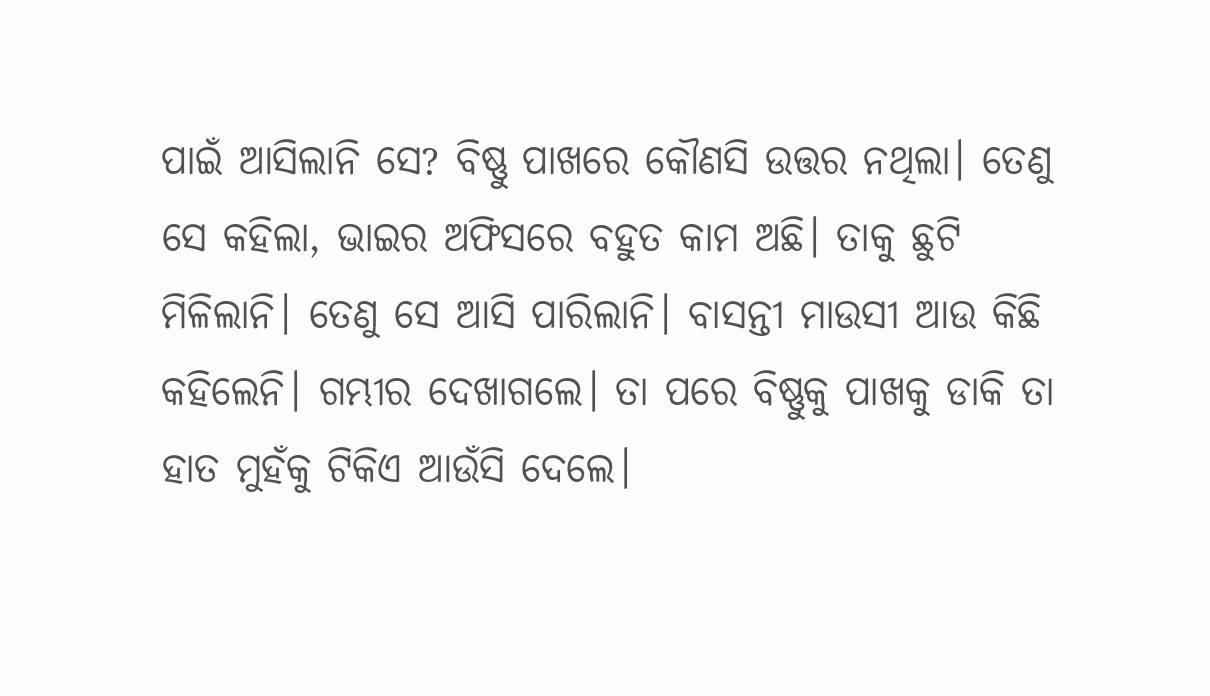ପାଇଁ ଆସିଲାନି ସେ? ବିଷ୍ଣୁ ପାଖରେ କୌଣସି ଉତ୍ତର ନଥିଲା। ତେଣୁ ସେ କହିଲା, ଭାଇର ଅଫିସରେ ବହୁତ କାମ ଅଛି। ତାକୁ ଛୁଟି ମିଳିଲାନି। ତେଣୁ ସେ ଆସି ପାରିଲାନି। ବାସନ୍ତୀ ମାଉସୀ ଆଉ କିଛି କହିଲେନି। ଗମ୍ଭୀର ଦେଖାଗଲେ। ତା ପରେ ବିଷ୍ଣୁକୁ ପାଖକୁ ଡାକି ତା ହାତ ମୁହଁକୁ ଟିକିଏ ଆଉଁସି ଦେଲେ।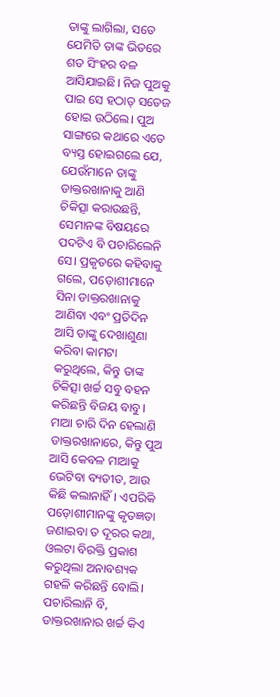ତାଙ୍କୁ ଲାଗିଲା, ସତେ ଯେମିତି ତାଙ୍କ ଭିତରେ ଶତ ସିଂହର ବଳ ଆସିଯାଇଛି। ନିଜ ପୁଅକୁ ପାଇ ସେ ହଠାତ୍ ସତେଜ ହୋଇ ଉଠିଲେ। ପୁଅ ସାଙ୍ଗରେ କଥାରେ ଏତେ ବ୍ୟସ୍ତ ହୋଇଗଲେ ଯେ, ଯେଉଁମାନେ ତାଙ୍କୁ ଡାକ୍ତରଖାନାକୁ ଆଣି ଚିକିତ୍ସା କରାଉଛନ୍ତି, ସେମାନଙ୍କ ବିଷୟରେ ପଦଟିଏ ବି ପଚାରିଲେନି ସେ। ପ୍ରକୃତରେ କହିବାକୁ ଗଲେ, ପଡ଼ୋଶୀମାନେ ସିନା ଡାକ୍ତରଖାନାକୁ ଆଣିବା ଏବଂ ପ୍ରତିଦିନ ଆସି ତାଙ୍କୁ ଦେଖାଶୁଣା କରିବା କାମଟା କରୁଥିଲେ, କିନ୍ତୁ ତାଙ୍କ ଚିକିତ୍ସା ଖର୍ଚ୍ଚ ସବୁ ବହନ କରିଛନ୍ତି ବିଜୟ ବାବୁ। ମାଆ ଚାରି ଦିନ ହେଲାଣି ଡାକ୍ତରଖାନାରେ, କିନ୍ତୁ ପୁଅ ଆସି କେବଳ ମାଆକୁ ଭେଟିବା ବ୍ୟତୀତ, ଆଉ କିଛି କଲାନାହିଁ। ଏପରିକି ପଡ଼ୋଶୀମାନଙ୍କୁ କୃତଜ୍ଞତା ଜଣାଇବା ତ ଦୂରର କଥା, ଓଲଟା ବିରକ୍ତି ପ୍ରକାଶ କରୁଥିଲା ଅନାବଶ୍ୟକ ଗହଳି କରିଛନ୍ତି ବୋଲି। ପଚାରିଲାନି ବି, ଡାକ୍ତରଖାନାର ଖର୍ଚ୍ଚ କିଏ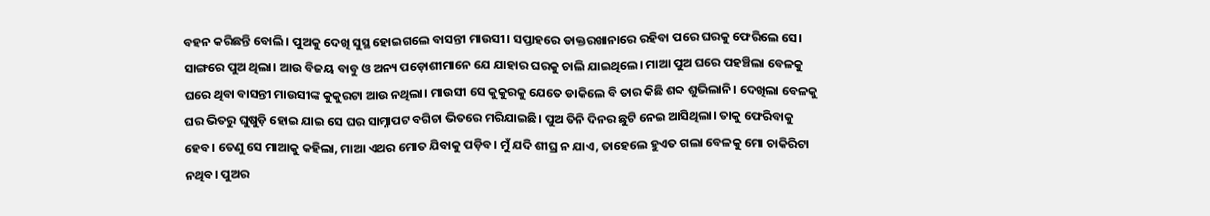ବହନ କରିଛନ୍ତି ବୋଲି। ପୁଅକୁ ଦେଖି ସୁସ୍ଥ ହୋଇଗଲେ ବାସନ୍ତୀ ମାଉସୀ। ସପ୍ତାହରେ ଡାକ୍ତରଖାନାରେ ରହିବା ପରେ ଘରକୁ ଫେରିଲେ ସେ। ସାଙ୍ଗରେ ପୁଅ ଥିଲା। ଆଉ ବିଜୟ ବାବୁ ଓ ଅନ୍ୟ ପଡ଼ୋଶୀମାନେ ଯେ ଯାହାର ଘରକୁ ଚାଲି ଯାଇଥିଲେ। ମାଆ ପୁଅ ଘରେ ପହଞ୍ଚିଲା ବେଳକୁ ଘରେ ଥିବା ବାସନ୍ତୀ ମାଉସୀଙ୍କ କୁକୁରଟା ଆଉ ନଥିଲା। ମାଉସୀ ସେ କୁକୁରକୁ ଯେତେ ଡାକିଲେ ବି ତାର କିଛି ଶବ୍ଦ ଶୁଭିଲାନି। ଦେଖିଲା ବେଳକୁ ଘର ଭିତରୁ ଘୁଷୁଡ଼ି ହୋଇ ଯାଇ ସେ ଘର ସାମ୍ନାପଟ ବଗିଚା ଭିତରେ ମରିଯାଇଛି। ପୁଅ ତିନି ଦିନର ଛୁଟି ନେଇ ଆସିଥିଲା। ତାକୁ ଫେରିବାକୁ ହେବ। ତେଣୁ ସେ ମାଆକୁ କହିଲା, ମାଆ ଏଥର ମୋତ ଯିବାକୁ ପଡ଼ିବ। ମୁଁ ଯଦି ଶୀଘ୍ର ନ ଯାଏ, ତାହେଲେ ହୁଏତ ଗଲା ବେଳକୁ ମୋ ଚାକିରିଟା ନଥିବ। ପୁଅର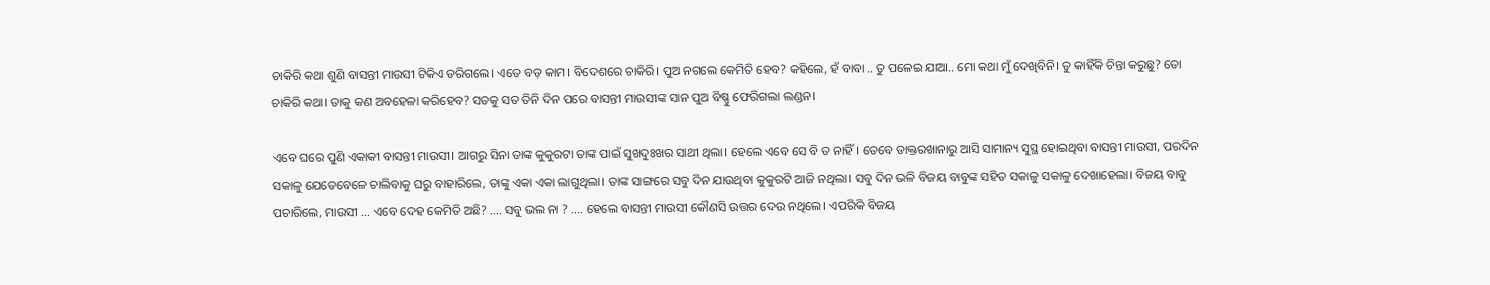ଚାକିରି କଥା ଶୁଣି ବାସନ୍ତୀ ମାଉସୀ ଟିକିଏ ଡରିଗଲେ। ଏତେ ବଡ଼ କାମ। ବିଦେଶରେ ଚାକିରି। ପୁଅ ନଗଲେ କେମିତି ହେବ? କହିଲେ, ହଁ ବାବା .. ତୁ ପଳେଇ ଯାଆ.. ମୋ କଥା ମୁଁ ଦେଖିବିନି। ତୁ କାହିଁକି ଚିନ୍ତା କରୁଛୁ? ତୋ ଚାକିରି କଥା। ତାକୁ କଣ ଅବହେଳା କରିହେବ? ସତକୁ ସତ ତିନି ଦିନ ପରେ ବାସନ୍ତୀ ମାଉସୀଙ୍କ ସାନ ପୁଅ ବିଷ୍ଣୁ ଫେରିଗଲା ଲଣ୍ଡନ।

ଏବେ ଘରେ ପୁଣି ଏକାକୀ ବାସନ୍ତୀ ମାଉସୀ। ଆଗରୁ ସିନା ତାଙ୍କ କୁକୁରଟା ତାଙ୍କ ପାଇଁ ସୁଖଦୁଃଖର ସାଥୀ ଥିଲା। ହେଲେ ଏବେ ସେ ବି ତ ନାହିଁ। ତେବେ ଡାକ୍ତରଖାନାରୁ ଆସି ସାମାନ୍ୟ ସୁସ୍ଥ ହୋଇଥିବା ବାସନ୍ତୀ ମାଉସୀ, ପରଦିନ ସକାଳୁ ଯେତେବେଳେ ଚାଲିବାକୁ ଘରୁ ବାହାରିଲେ, ତାଙ୍କୁ ଏକା ଏକା ଲାଗୁଥିଲା। ତାଙ୍କ ସାଙ୍ଗରେ ସବୁ ଦିନ ଯାଉଥିବା କୁକୁରଟି ଆଜି ନଥିଲା। ସବୁ ଦିନ ଭଳି ବିଜୟ ବାବୁଙ୍କ ସହିତ ସକାଳୁ ସକାଳୁ ଦେଖାହେଲା। ବିଜୟ ବାବୁ ପଚାରିଲେ, ମାଉସୀ … ଏବେ ଦେହ କେମିତି ଅଛି? …. ସବୁ ଭଲ ନା ? …. ହେଲେ ବାସନ୍ତୀ ମାଉସୀ କୌଣସି ଉତ୍ତର ଦେଉ ନଥିଲେ। ଏପରିକି ବିଜୟ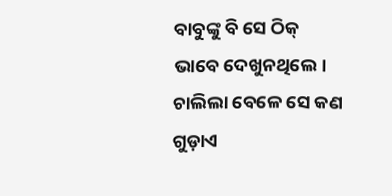ବାବୁଙ୍କୁ ବି ସେ ଠିକ୍ ଭାବେ ଦେଖୁନଥିଲେ। ଚାଲିଲା ବେଳେ ସେ କଣ ଗୁଡ଼ାଏ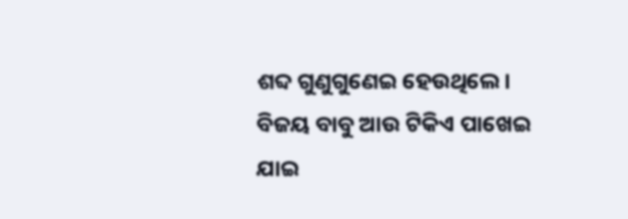ଶବ୍ଦ ଗୁଣୁଗୁଣେଇ ହେଉଥିଲେ। ବିଜୟ ବାବୁ ଆଉ ଟିକିଏ ପାଖେଇ ଯାଇ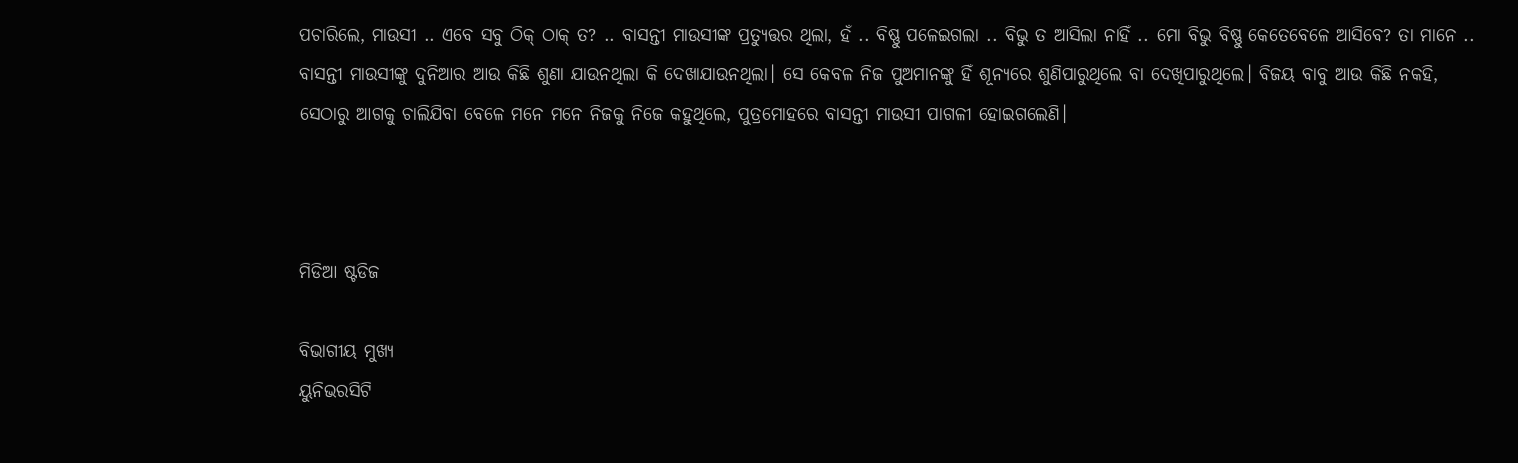ପଚାରିଲେ, ମାଉସୀ .. ଏବେ ସବୁ ଠିକ୍ ଠାକ୍ ତ? .. ବାସନ୍ତୀ ମାଉସୀଙ୍କ ପ୍ରତ୍ୟୁତ୍ତର ଥିଲା, ହଁ .. ବିଷ୍ଣୁ ପଳେଇଗଲା .. ବିଭୁ ତ ଆସିଲା ନାହିଁ .. ମୋ ବିଭୁ ବିଷ୍ଣୁ କେତେବେଳେ ଆସିବେ? ତା ମାନେ .. ବାସନ୍ତୀ ମାଉସୀଙ୍କୁ ଦୁନିଆର ଆଉ କିଛି ଶୁଣା ଯାଉନଥିଲା କି ଦେଖାଯାଉନଥିଲା। ସେ କେବଳ ନିଜ ପୁଅମାନଙ୍କୁ ହିଁ ଶୂନ୍ୟରେ ଶୁଣିପାରୁଥିଲେ ବା ଦେଖିପାରୁଥିଲେ। ବିଜୟ ବାବୁ ଆଉ କିଛି ନକହି, ସେଠାରୁ ଆଗକୁ ଚାଲିଯିବା ବେଳେ ମନେ ମନେ ନିଜକୁ ନିଜେ କହୁଥିଲେ, ପୁତ୍ରମୋହରେ ବାସନ୍ତୀ ମାଉସୀ ପାଗଳୀ ହୋଇଗଲେଣି।



ମିଡିଆ ଷ୍ଟଡିଜ

ବିଭାଗୀୟ ମୁଖ୍ୟ
ୟୁନିଭରସିଟି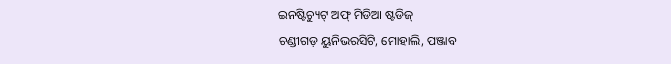ଇନଷ୍ଟିଚ୍ୟୁଟ୍ ଅଫ୍ ମିଡିଆ ଷ୍ଟଡିଜ୍
ଚଣ୍ଡୀଗଡ଼ ୟୁନିଭରସିଟି, ମୋହାଲି, ପଞ୍ଜାବ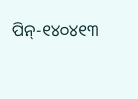ପିନ୍-୧୪୦୪୧୩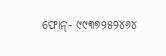ଫୋନ୍- ୯୯୩୭୨୫୨୪୬୪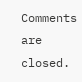Comments are closed.